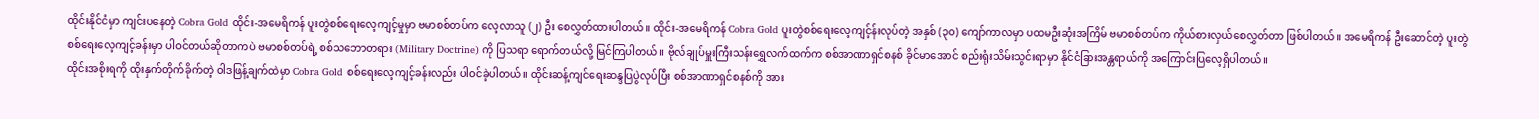ထိုင်းနိုင်ငံမှာ ကျင်းပနေတဲ့ Cobra Gold ထိုင်း-အမေရိကန် ပူးတွဲစစ်ရေးလေ့ကျင့်မှုမှာ ဗမာစစ်တပ်က လေ့လာသူ (၂) ဦး စေလွှတ်ထားပါတယ်။ ထိုင်း-အမေရိကန် Cobra Gold ပူးတွဲစစ်ရေးလေ့ကျင့်န်းလုပ်တဲ့ အနှစ် (၃၀) ကျော်ကာလမှာ ပထမဦးဆုံးအကြိမ် ဗမာစစ်တပ်က ကိုယ်စားလှယ်စေလွှတ်တာ ဖြစ်ပါတယ်။ အမေရိကန် ဦးဆောင်တဲ့ ပူးတွဲစစ်ရေးလေ့ကျင့်ခန်းမှာ ပါဝင်တယ်ဆိုတာကပဲ ဗမာစစ်တပ်ရဲ့ စစ်သဘောတရား (Military Doctrine) ကို ပြသရာ ရောက်တယ်လို့ မြင်ကြပါတယ်။ ဗိုလ်ချုပ်မှူးကြီးသန်းရွှေလက်ထက်က စစ်အာဏာရှင်စနစ် ခိုင်မာအောင် စည်းရုံးသိမ်းသွင်းရာမှာ နိုင်ငံခြားအန္တရာယ်ကို အကြောင်းပြလေ့ရှိပါတယ်။
ထိုင်းအစိုးရကို ထိုးနှက်တိုက်ခိုက်တဲ့ ဝါဒဖြန့်ချက်ထဲမှာ Cobra Gold စစ်ရေးလေ့ကျင့်ခန်းလည်း ပါဝင်ခဲ့ပါတယ်။ ထိုင်းဆန့်ကျင်ရေးဆန္ဒပြပွဲလုပ်ပြီး စစ်အာဏာရှင်စနစ်ကို အား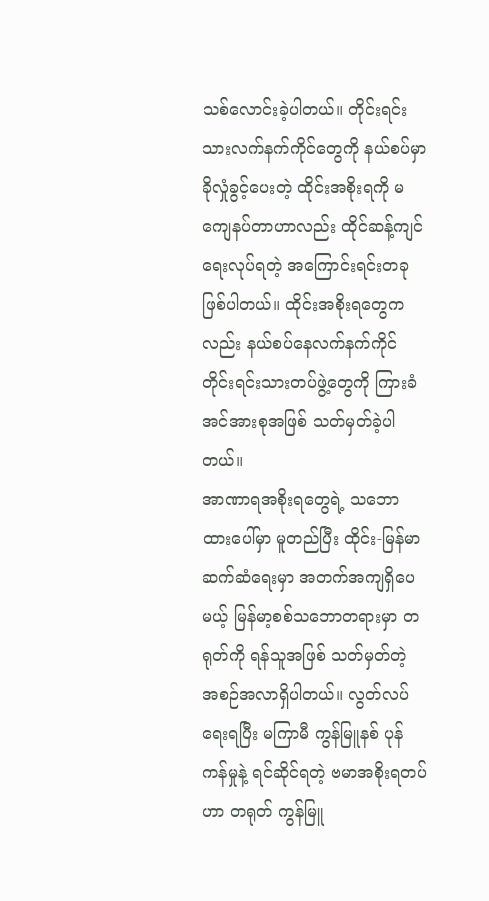သစ်လောင်းခဲ့ပါတယ်။ တိုင်းရင်းသားလက်နက်ကိုင်တွေကို နယ်စပ်မှာ ခိုလှုံခွင့်ပေးတဲ့ ထိုင်းအစိုးရကို မကျေနပ်တာဟာလည်း ထိုင်ဆန့်ကျင်ရေးလုပ်ရတဲ့ အကြောင်းရင်းတခု ဖြစ်ပါတယ်။ ထိုင်းအစိုးရတွေကလည်း နယ်စပ်နေလက်နက်ကိုင် တိုင်းရင်းသားတပ်ဖွဲ့တွေကို ကြားခံအင်အားစုအဖြစ် သတ်မှတ်ခဲ့ပါတယ်။
အာဏာရအစိုးရတွေရဲ့ သဘောထားပေါ်မှာ မူတည်ပြီး ထိုင်း-မြန်မာ ဆက်ဆံရေးမှာ အတက်အကျရှိပေမယ့် မြန်မာ့စစ်သဘောတရားမှာ တရုတ်ကို ရန်သူအဖြစ် သတ်မှတ်တဲ့ အစဉ်အလာရှိပါတယ်။ လွတ်လပ်ရေးရပြီး မကြာမီ ကွန်မြူနစ် ပုန်ကန်မှုနဲ့ ရင်ဆိုင်ရတဲ့ ဗမာအစိုးရတပ်ဟာ တရုတ် ကွန်မြူ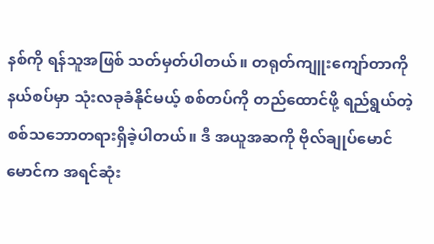နစ်ကို ရန်သူအဖြစ် သတ်မှတ်ပါတယ်။ တရုတ်ကျူးကျော်တာကို နယ်စပ်မှာ သုံးလခုခံနိုင်မယ့် စစ်တပ်ကို တည်ထောင်ဖို့ ရည်ရွယ်တဲ့ စစ်သဘောတရားရှိခဲ့ပါတယ်။ ဒီ အယူအဆကို ဗိုလ်ချုပ်မောင်မောင်က အရင်ဆုံး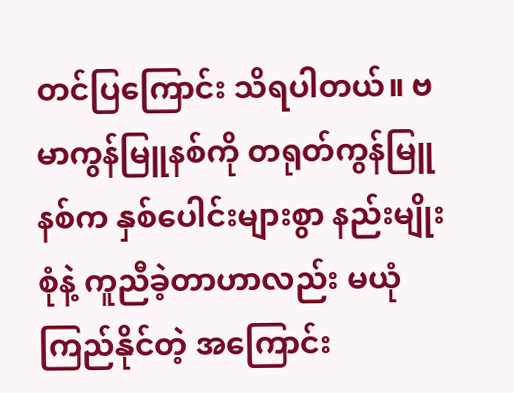တင်ပြကြောင်း သိရပါတယ်။ ဗမာကွန်မြူနစ်ကို တရုတ်ကွန်မြူနစ်က နှစ်ပေါင်းများစွာ နည်းမျိုးစုံနဲ့ ကူညီခဲ့တာဟာလည်း မယုံကြည်နိုင်တဲ့ အကြောင်း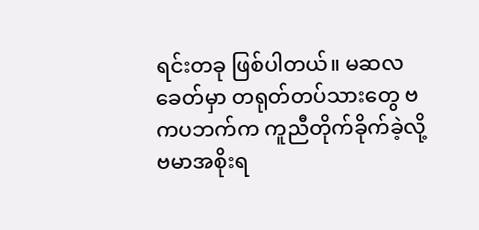ရင်းတခု ဖြစ်ပါတယ်။ မဆလခေတ်မှာ တရုတ်တပ်သားတွေ ဗကပဘက်က ကူညီတိုက်ခိုက်ခဲ့လို့ ဗမာအစိုးရ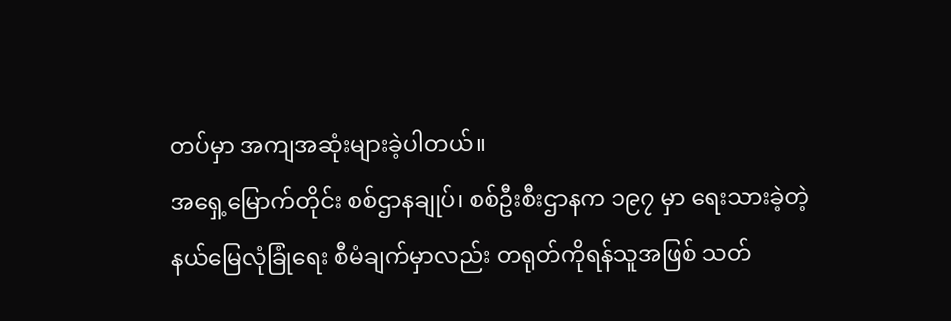တပ်မှာ အကျအဆုံးများခဲ့ပါတယ်။
အရှေ့မြောက်တိုင်း စစ်ဌာနချုပ်၊ စစ်ဦးစီးဌာနက ၁၉၇ မှာ ရေးသားခဲ့တဲ့ နယ်မြေလုံခြုံရေး စီမံချက်မှာလည်း တရုတ်ကိုရန်သူအဖြစ် သတ်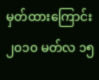မှတ်ထားကြောင်း ၂၀၁၀ မတ်လ ၁၅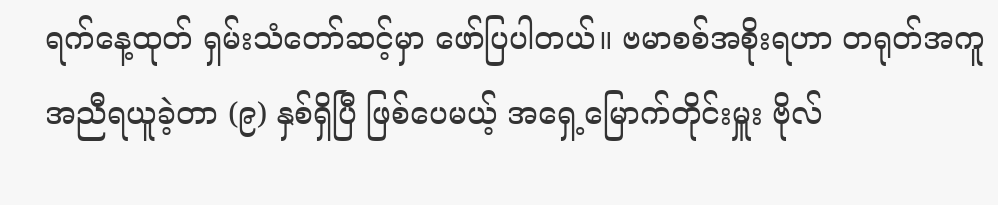ရက်နေ့ထုတ် ရှမ်းသံတော်ဆင့်မှာ ဖော်ပြပါတယ်။ ဗမာစစ်အစိုးရဟာ တရုတ်အကူအညီရယူခဲ့တာ (၉) နှစ်ရှိပြီ ဖြစ်ပေမယ့် အရှေ့မြောက်တိုင်းမှူး ဗိုလ်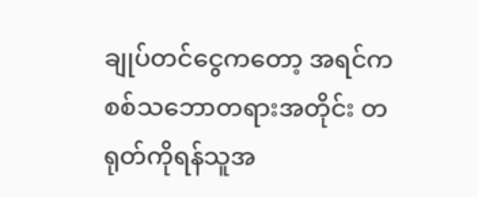ချုပ်တင်ငွေကတော့ အရင်က စစ်သဘောတရားအတိုင်း တရုတ်ကိုရန်သူအ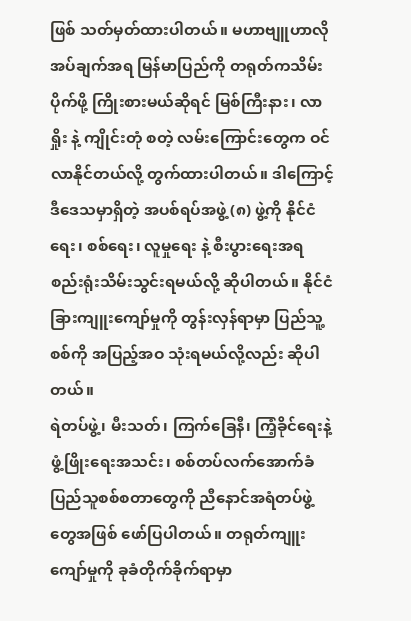ဖြစ် သတ်မှတ်ထားပါတယ်။ မဟာဗျူဟာလိုအပ်ချက်အရ မြန်မာပြည်ကို တရုတ်ကသိမ်းပိုက်ဖို့ ကြိုးစားမယ်ဆိုရင် မြစ်ကြီးနား၊ လာရှိုး နဲ့ ကျိုင်းတုံ စတဲ့ လမ်းကြောင်းတွေက ဝင်လာနိုင်တယ်လို့ တွက်ထားပါတယ်။ ဒါကြောင့် ဒီဒေသမှာရှိတဲ့ အပစ်ရပ်အဖွဲ့ (၈) ဖွဲ့ကို နိုင်ငံရေး၊ စစ်ရေး၊ လူမှုရေး နဲ့ စီးပွားရေးအရ စည်းရုံးသိမ်းသွင်းရမယ်လို့ ဆိုပါတယ်။ နိုင်ငံခြားကျူးကျော်မှုကို တွန်းလှန်ရာမှာ ပြည်သူ့စစ်ကို အပြည့်အဝ သုံးရမယ်လို့လည်း ဆိုပါတယ်။
ရဲတပ်ဖွဲ့၊ မီးသတ်၊ ကြက်ခြေနီ၊ ကြံ့ခိုင်ရေးနဲ့ ဖွံ့ဖြိုးရေးအသင်း၊ စစ်တပ်လက်အောက်ခံ ပြည်သူစစ်စတာတွေကို ညီနောင်အရံတပ်ဖွဲ့တွေအဖြစ် ဖော်ပြပါတယ်။ တရုတ်ကျူးကျော်မှုကို ခုခံတိုက်ခိုက်ရာမှာ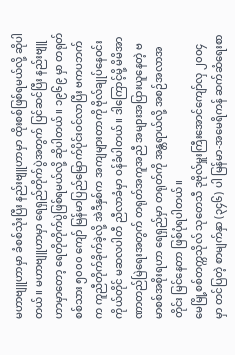မဟာဗျူဟာမှာ ခံစစ်သုံးပြီး နည်းဗျူဟာမှာ ထိုးစစ်ဖြစ်ရမယ်လို့ ဆိုပါတယ်။ မဟာဗျူဟာမှာ ရေရှည်တိုက်ပွဲအတွက် ပြင်ဆင်ပြီး နည်းဗျူဟာမှာတော့ ရေတိုတိုက်ပွဲဖြစ်ရမယ်လို့ ဆိုပါတယ်။ ၁၉၆၉ မှာ တရုတ်စစ်သား ၅၀၀၀ ကျော် မြန်မာပြည်မြောက်ပိုင်းဝင်လာပြီး ဗကပဘက်က ကူညီတိုက်ခိုက်ခဲ့လို့ အဲဒီနှစ်က အကျများတာကို ဗိုလ်ချုပ်နေဝင်းကိုယ်တိုင် မဆလပါတီ ညီလာခံမှာ ဝန်ခံပါတယ်။ ဒါကြောင့်မို့ မိမိအာဏာတည်မြဲရေးအတွက် တရုတ်အကူအညီ အများအပြားယူနေတဲ့ ဗမာစစ်အစိုးရဟာ ရေရှည်မှာ တရုတ်ကို အန္တရာယ်လို့ အစဉ်အလာအတိုင်း မြင်နေတာ ဖြစ်ပုံရပါတယ်။
မေမြို့စစ်တက္ကသိုလ် သုတေသီ ဒုဗိုလ်မှူးကြီးအောင်ကျော်လှ ၂၀၀၄ မှာ တင်ပြတဲ့ စာမျက်နှာ (၃၄၆) ပါ မြန်မာ-အမေရိကန် ဆက်ဆံရေးစာ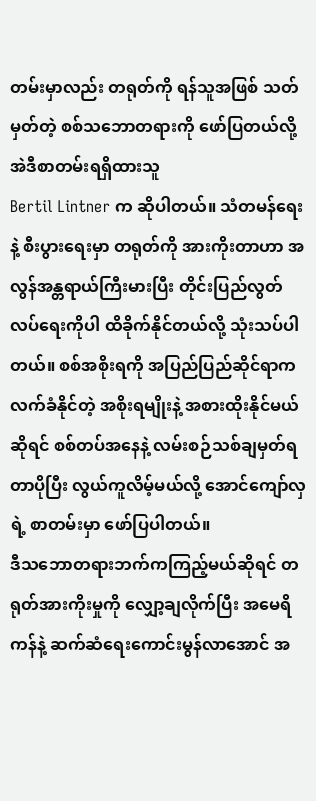တမ်းမှာလည်း တရုတ်ကို ရန်သူအဖြစ် သတ်မှတ်တဲ့ စစ်သဘောတရားကို ဖော်ပြတယ်လို့ အဲဒီစာတမ်းရရှိထားသူ
Bertil Lintner က ဆိုပါတယ်။ သံတမန်ရေးနဲ့ စီးပွားရေးမှာ တရုတ်ကို အားကိုးတာဟာ အလွန်အန္တရာယ်ကြီးမားပြီး တိုင်းပြည်လွတ်လပ်ရေးကိုပါ ထိခိုက်နိုင်တယ်လို့ သုံးသပ်ပါတယ်။ စစ်အစိုးရကို အပြည်ပြည်ဆိုင်ရာက လက်ခံနိုင်တဲ့ အစိုးရမျိုးနဲ့ အစားထိုးနိုင်မယ်ဆိုရင် စစ်တပ်အနေနဲ့ လမ်းစဉ်သစ်ချမှတ်ရတာပိုပြီး လွယ်ကူလိမ့်မယ်လို့ အောင်ကျော်လှရဲ့ စာတမ်းမှာ ဖော်ပြပါတယ်။
ဒီသဘောတရားဘက်ကကြည့်မယ်ဆိုရင် တရုတ်အားကိုးမှုကို လျှော့ချလိုက်ပြီး အမေရိကန်နဲ့ ဆက်ဆံရေးကောင်းမွန်လာအောင် အ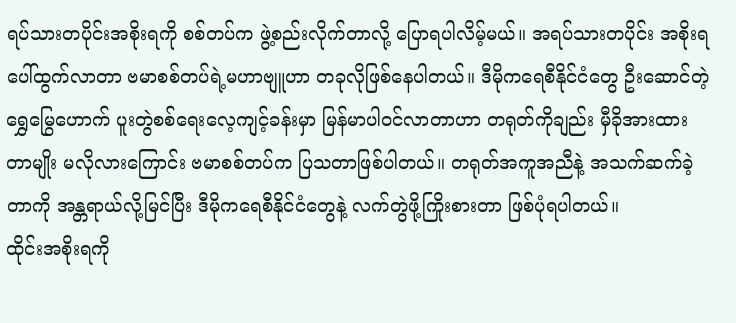ရပ်သားတပိုင်းအစိုးရကို စစ်တပ်က ဖွဲ့စည်းလိုက်တာလို့ ပြောရပါလိမ့်မယ်။ အရပ်သားတပိုင်း အစိုးရပေါ်ထွက်လာတာ ဗမာစစ်တပ်ရဲ့မဟာဗျူဟာ တခုလိုဖြစ်နေပါတယ်။ ဒီမိုကရေစီနိုင်ငံတွေ ဦးဆောင်တဲ့ရွှေမြွေဟောက် ပူးတွဲစစ်ရေးလေ့ကျင့်ခန်းမှာ မြန်မာပါဝင်လာတာဟာ တရုတ်ကိုချည်း မှီခိုအားထားတာမျိုး မလိုလားကြောင်း ဗမာစစ်တပ်က ပြသတာဖြစ်ပါတယ်။ တရုတ်အကူအညီနဲ့ အသက်ဆက်ခဲ့တာကို အန္တရာယ်လို့မြင်ပြီး ဒီမိုကရေစီနိုင်ငံတွေနဲ့ လက်တွဲဖို့ကြိုးစားတာ ဖြစ်ပုံရပါတယ်။
ထိုင်းအစိုးရကို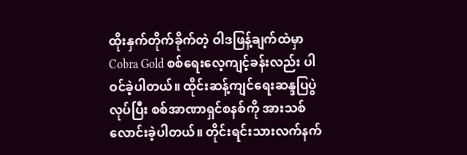ထိုးနှက်တိုက်ခိုက်တဲ့ ဝါဒဖြန့်ချက်ထဲမှာ Cobra Gold စစ်ရေးလေ့ကျင့်ခန်းလည်း ပါဝင်ခဲ့ပါတယ်။ ထိုင်းဆန့်ကျင်ရေးဆန္ဒပြပွဲလုပ်ပြီး စစ်အာဏာရှင်စနစ်ကို အားသစ်လောင်းခဲ့ပါတယ်။ တိုင်းရင်းသားလက်နက်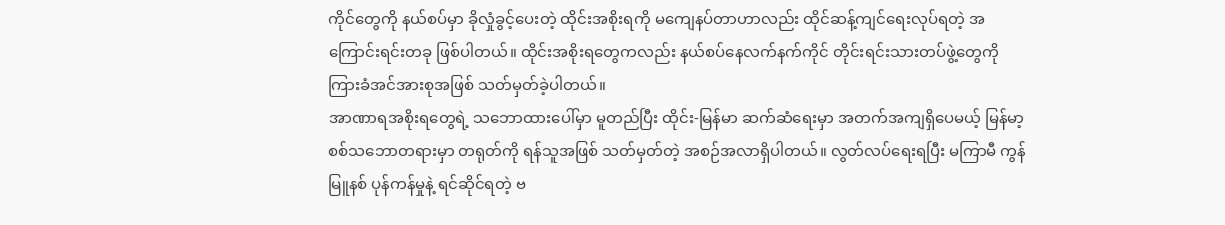ကိုင်တွေကို နယ်စပ်မှာ ခိုလှုံခွင့်ပေးတဲ့ ထိုင်းအစိုးရကို မကျေနပ်တာဟာလည်း ထိုင်ဆန့်ကျင်ရေးလုပ်ရတဲ့ အကြောင်းရင်းတခု ဖြစ်ပါတယ်။ ထိုင်းအစိုးရတွေကလည်း နယ်စပ်နေလက်နက်ကိုင် တိုင်းရင်းသားတပ်ဖွဲ့တွေကို ကြားခံအင်အားစုအဖြစ် သတ်မှတ်ခဲ့ပါတယ်။
အာဏာရအစိုးရတွေရဲ့ သဘောထားပေါ်မှာ မူတည်ပြီး ထိုင်း-မြန်မာ ဆက်ဆံရေးမှာ အတက်အကျရှိပေမယ့် မြန်မာ့စစ်သဘောတရားမှာ တရုတ်ကို ရန်သူအဖြစ် သတ်မှတ်တဲ့ အစဉ်အလာရှိပါတယ်။ လွတ်လပ်ရေးရပြီး မကြာမီ ကွန်မြူနစ် ပုန်ကန်မှုနဲ့ ရင်ဆိုင်ရတဲ့ ဗ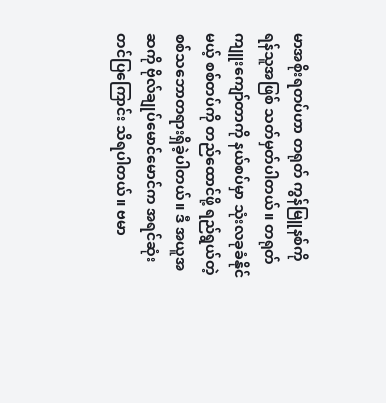မာအစိုးရတပ်ဟာ တရုတ် ကွန်မြူနစ်ကို ရန်သူအဖြစ် သတ်မှတ်ပါတယ်။ တရုတ်ကျူးကျော်တာကို နယ်စပ်မှာ သုံးလခုခံနိုင်မယ့် စစ်တပ်ကို တည်ထောင်ဖို့ ရည်ရွယ်တဲ့ စစ်သဘောတရားရှိခဲ့ပါတယ်။ ဒီ အယူအဆကို ဗိုလ်ချုပ်မောင်မောင်က အရင်ဆုံး တင်ပြကြောင်း သိရပါတယ်။ ဗမာ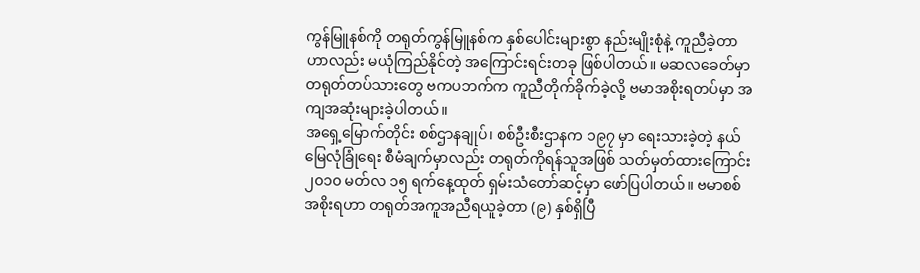ကွန်မြူနစ်ကို တရုတ်ကွန်မြူနစ်က နှစ်ပေါင်းများစွာ နည်းမျိုးစုံနဲ့ ကူညီခဲ့တာဟာလည်း မယုံကြည်နိုင်တဲ့ အကြောင်းရင်းတခု ဖြစ်ပါတယ်။ မဆလခေတ်မှာ တရုတ်တပ်သားတွေ ဗကပဘက်က ကူညီတိုက်ခိုက်ခဲ့လို့ ဗမာအစိုးရတပ်မှာ အကျအဆုံးများခဲ့ပါတယ်။
အရှေ့မြောက်တိုင်း စစ်ဌာနချုပ်၊ စစ်ဦးစီးဌာနက ၁၉၇ မှာ ရေးသားခဲ့တဲ့ နယ်မြေလုံခြုံရေး စီမံချက်မှာလည်း တရုတ်ကိုရန်သူအဖြစ် သတ်မှတ်ထားကြောင်း ၂၀၁၀ မတ်လ ၁၅ ရက်နေ့ထုတ် ရှမ်းသံတော်ဆင့်မှာ ဖော်ပြပါတယ်။ ဗမာစစ်အစိုးရဟာ တရုတ်အကူအညီရယူခဲ့တာ (၉) နှစ်ရှိပြီ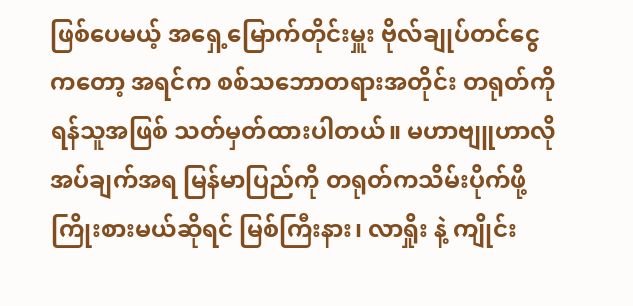ဖြစ်ပေမယ့် အရှေ့မြောက်တိုင်းမှူး ဗိုလ်ချုပ်တင်ငွေကတော့ အရင်က စစ်သဘောတရားအတိုင်း တရုတ်ကိုရန်သူအဖြစ် သတ်မှတ်ထားပါတယ်။ မဟာဗျူဟာလိုအပ်ချက်အရ မြန်မာပြည်ကို တရုတ်ကသိမ်းပိုက်ဖို့ ကြိုးစားမယ်ဆိုရင် မြစ်ကြီးနား၊ လာရှိုး နဲ့ ကျိုင်း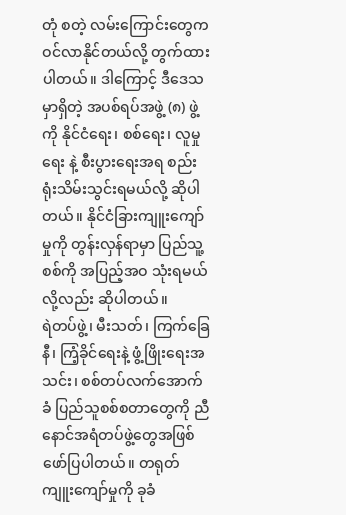တုံ စတဲ့ လမ်းကြောင်းတွေက ဝင်လာနိုင်တယ်လို့ တွက်ထားပါတယ်။ ဒါကြောင့် ဒီဒေသမှာရှိတဲ့ အပစ်ရပ်အဖွဲ့ (၈) ဖွဲ့ကို နိုင်ငံရေး၊ စစ်ရေး၊ လူမှုရေး နဲ့ စီးပွားရေးအရ စည်းရုံးသိမ်းသွင်းရမယ်လို့ ဆိုပါတယ်။ နိုင်ငံခြားကျူးကျော်မှုကို တွန်းလှန်ရာမှာ ပြည်သူ့စစ်ကို အပြည့်အဝ သုံးရမယ်လို့လည်း ဆိုပါတယ်။
ရဲတပ်ဖွဲ့၊ မီးသတ်၊ ကြက်ခြေနီ၊ ကြံ့ခိုင်ရေးနဲ့ ဖွံ့ဖြိုးရေးအသင်း၊ စစ်တပ်လက်အောက်ခံ ပြည်သူစစ်စတာတွေကို ညီနောင်အရံတပ်ဖွဲ့တွေအဖြစ် ဖော်ပြပါတယ်။ တရုတ်ကျူးကျော်မှုကို ခုခံ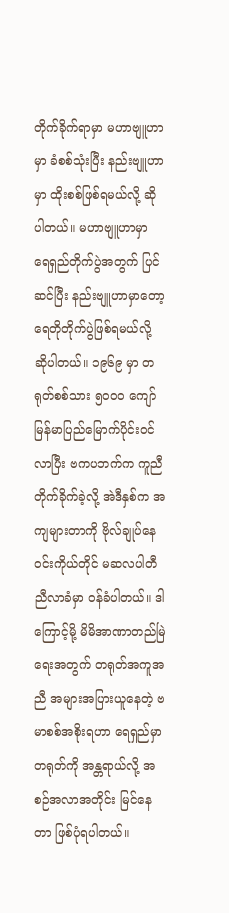တိုက်ခိုက်ရာမှာ မဟာဗျူဟာမှာ ခံစစ်သုံးပြီး နည်းဗျူဟာမှာ ထိုးစစ်ဖြစ်ရမယ်လို့ ဆိုပါတယ်။ မဟာဗျူဟာမှာ ရေရှည်တိုက်ပွဲအတွက် ပြင်ဆင်ပြီး နည်းဗျူဟာမှာတော့ ရေတိုတိုက်ပွဲဖြစ်ရမယ်လို့ ဆိုပါတယ်။ ၁၉၆၉ မှာ တရုတ်စစ်သား ၅၀၀၀ ကျော် မြန်မာပြည်မြောက်ပိုင်းဝင်လာပြီး ဗကပဘက်က ကူညီတိုက်ခိုက်ခဲ့လို့ အဲဒီနှစ်က အကျများတာကို ဗိုလ်ချုပ်နေဝင်းကိုယ်တိုင် မဆလပါတီ ညီလာခံမှာ ဝန်ခံပါတယ်။ ဒါကြောင့်မို့ မိမိအာဏာတည်မြဲရေးအတွက် တရုတ်အကူအညီ အများအပြားယူနေတဲ့ ဗမာစစ်အစိုးရဟာ ရေရှည်မှာ တရုတ်ကို အန္တရာယ်လို့ အစဉ်အလာအတိုင်း မြင်နေတာ ဖြစ်ပုံရပါတယ်။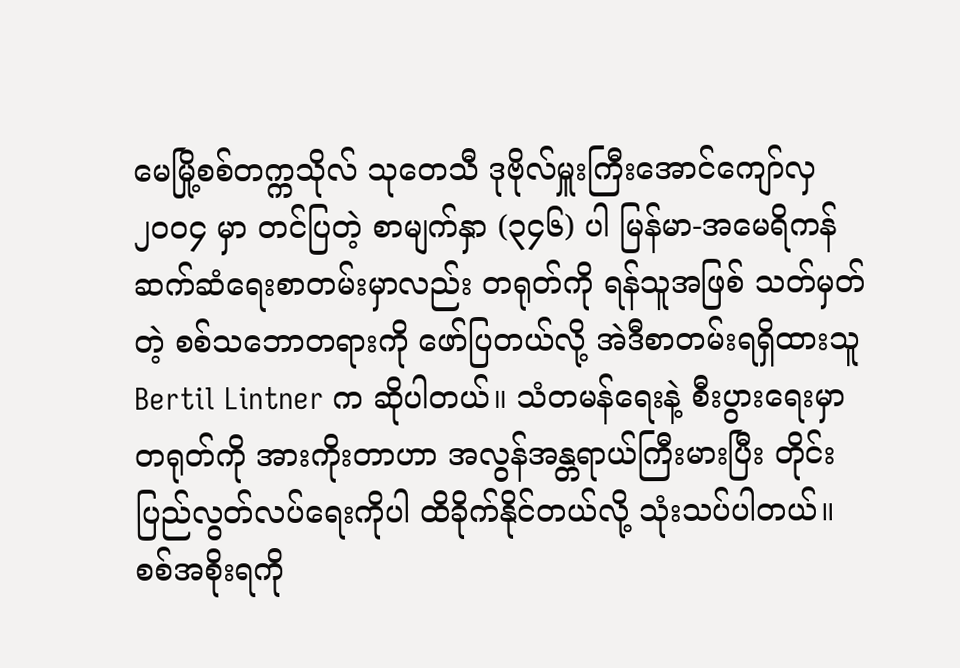မေမြို့စစ်တက္ကသိုလ် သုတေသီ ဒုဗိုလ်မှူးကြီးအောင်ကျော်လှ ၂၀၀၄ မှာ တင်ပြတဲ့ စာမျက်နှာ (၃၄၆) ပါ မြန်မာ-အမေရိကန် ဆက်ဆံရေးစာတမ်းမှာလည်း တရုတ်ကို ရန်သူအဖြစ် သတ်မှတ်တဲ့ စစ်သဘောတရားကို ဖော်ပြတယ်လို့ အဲဒီစာတမ်းရရှိထားသူ
Bertil Lintner က ဆိုပါတယ်။ သံတမန်ရေးနဲ့ စီးပွားရေးမှာ တရုတ်ကို အားကိုးတာဟာ အလွန်အန္တရာယ်ကြီးမားပြီး တိုင်းပြည်လွတ်လပ်ရေးကိုပါ ထိခိုက်နိုင်တယ်လို့ သုံးသပ်ပါတယ်။ စစ်အစိုးရကို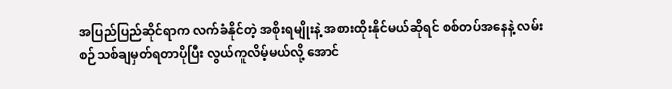အပြည်ပြည်ဆိုင်ရာက လက်ခံနိုင်တဲ့ အစိုးရမျိုးနဲ့ အစားထိုးနိုင်မယ်ဆိုရင် စစ်တပ်အနေနဲ့ လမ်းစဉ်သစ်ချမှတ်ရတာပိုပြီး လွယ်ကူလိမ့်မယ်လို့ အောင်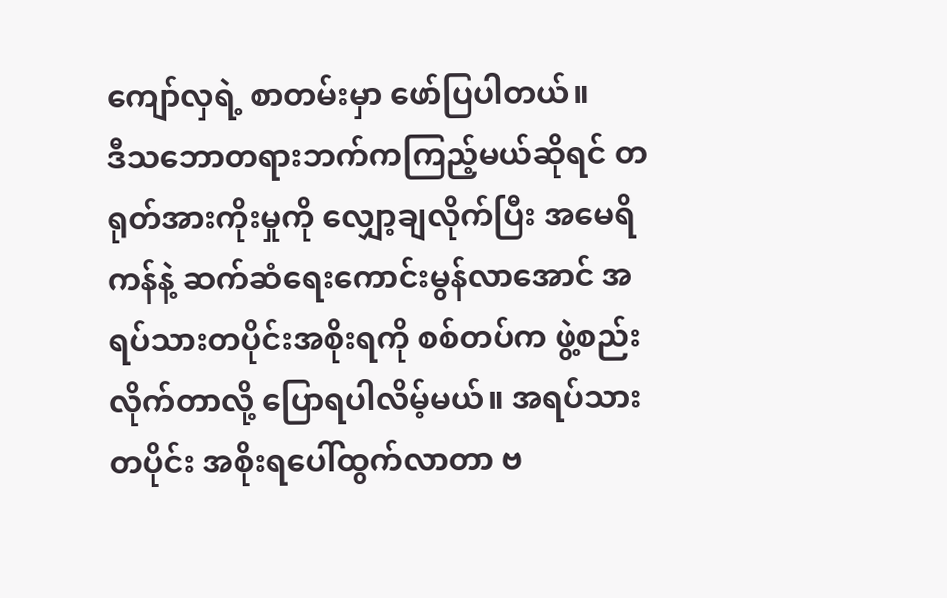ကျော်လှရဲ့ စာတမ်းမှာ ဖော်ပြပါတယ်။
ဒီသဘောတရားဘက်ကကြည့်မယ်ဆိုရင် တရုတ်အားကိုးမှုကို လျှော့ချလိုက်ပြီး အမေရိကန်နဲ့ ဆက်ဆံရေးကောင်းမွန်လာအောင် အရပ်သားတပိုင်းအစိုးရကို စစ်တပ်က ဖွဲ့စည်းလိုက်တာလို့ ပြောရပါလိမ့်မယ်။ အရပ်သားတပိုင်း အစိုးရပေါ်ထွက်လာတာ ဗ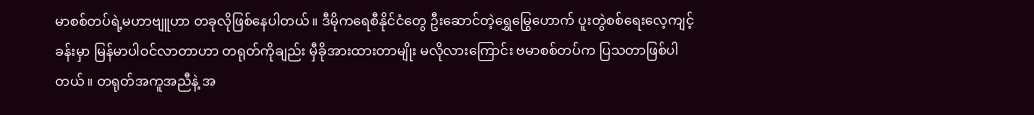မာစစ်တပ်ရဲ့မဟာဗျူဟာ တခုလိုဖြစ်နေပါတယ်။ ဒီမိုကရေစီနိုင်ငံတွေ ဦးဆောင်တဲ့ရွှေမြွေဟောက် ပူးတွဲစစ်ရေးလေ့ကျင့်ခန်းမှာ မြန်မာပါဝင်လာတာဟာ တရုတ်ကိုချည်း မှီခိုအားထားတာမျိုး မလိုလားကြောင်း ဗမာစစ်တပ်က ပြသတာဖြစ်ပါတယ်။ တရုတ်အကူအညီနဲ့ အ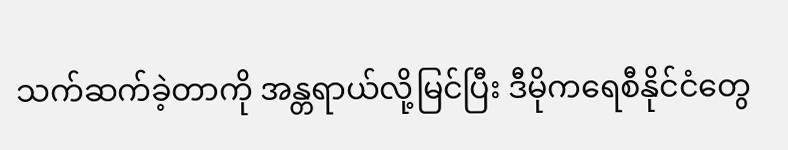သက်ဆက်ခဲ့တာကို အန္တရာယ်လို့မြင်ပြီး ဒီမိုကရေစီနိုင်ငံတွေ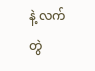နဲ့ လက်တွဲ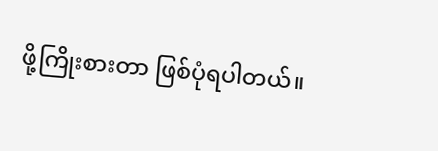ဖို့ကြိုးစားတာ ဖြစ်ပုံရပါတယ်။